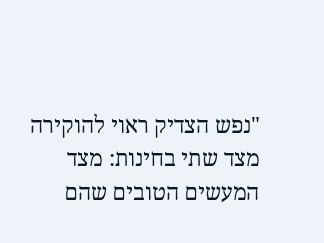"נפש הצדיק ראוי להוקירה מצד שתי בחינות: מצד המעשים הטובים שהם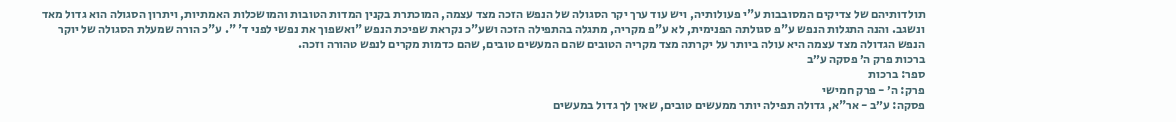תולדותיהם של צדיקים המסובבות ע"י פעולותיה, ויש עוד ערך יקר הסגולה של הנפש הזכה מצד עצמה, המוכתרת בקנין המדות הטובות והמושכלות האמתיות, ויתרון הסגולה הוא גדול מאד ונשגב. והנה התגלות הנפש ע"פ סגולתה הפנימית, לא ע"פ מקריה, מתגלה בהתפילה הזכה ושע"כ נקראת שפיכת הנפש "ואשפוך את נפשי לפני ד' ". ע"כ הורה שמעלת הסגולה של יוקר הנפש הגדולה מצד עצמה היא עולה ביותר על יקרתה מצד מקריה הטובים שהם המעשים טובים, שהם כדמות מקרים לנפש טהורה וזכה.
ברכות פרק ה׳ פסקה ע״ב
ספר: ברכות
פרק: ה׳ - פרק חמישי
פסקה: ע״ב - אר"א, גדולה תפילה יותר ממעשים טובים, שאין לך גדול במעשים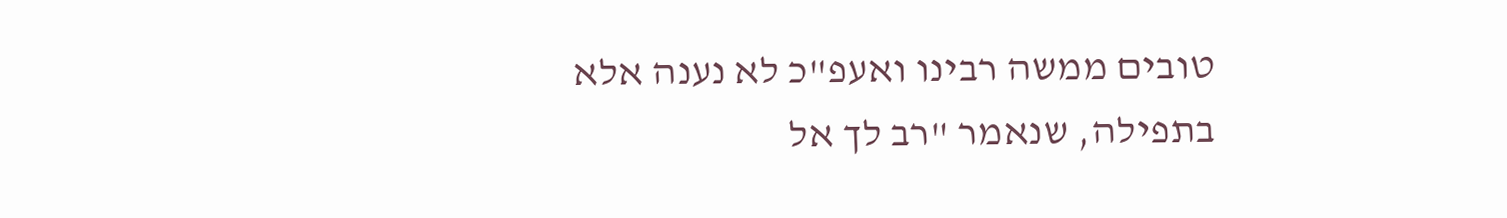טובים ממשה רבינו ואעפ"כ לא נענה אלא בתפילה, שנאמר "רב לך אל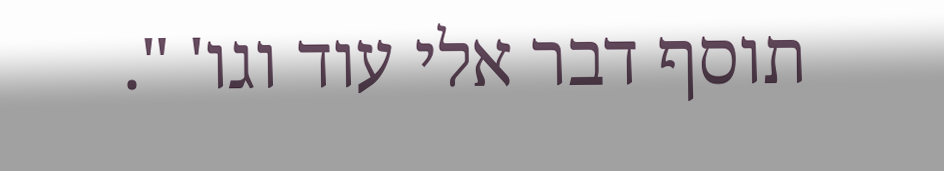תוסף דבר אלי עוד וגו' ".